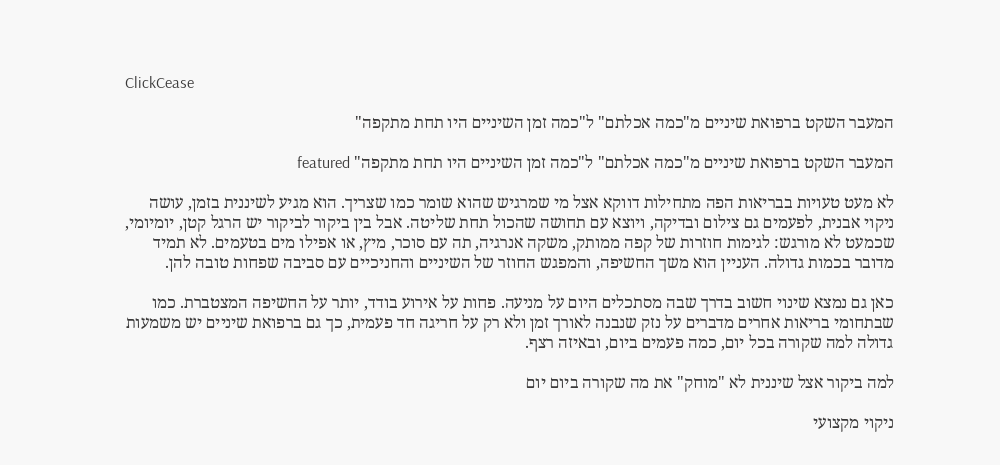ClickCease

המעבר השקט ברפואת שיניים מ"כמה אכלתם" ל"כמה זמן השיניים היו תחת מתקפה"

המעבר השקט ברפואת שיניים מ"כמה אכלתם" ל"כמה זמן השיניים היו תחת מתקפה" featured

לא מעט טעויות בבריאות הפה מתחילות דווקא אצל מי שמרגיש שהוא שומר כמו שצריך. הוא מגיע לשיננית בזמן, עושה ניקוי אבנית, לפעמים גם צילום ובדיקה, ויוצא עם תחושה שהכול תחת שליטה. אבל בין ביקור לביקור יש הרגל קטן, יומיומי, שכמעט לא מורגש: לגימות חוזרות של קפה ממותק, משקה אנרגיה, תה עם סוכר, מיץ, או אפילו מים בטעמים. לא תמיד מדובר בכמות גדולה. העניין הוא משך החשיפה, והמפגש החוזר של השיניים והחניכיים עם סביבה שפחות טובה להן.

כאן גם נמצא שינוי חשוב בדרך שבה מסתכלים היום על מניעה. פחות על אירוע בודד, יותר על החשיפה המצטברת. כמו שבתחומי בריאות אחרים מדברים על נזק שנבנה לאורך זמן ולא רק על חריגה חד פעמית, כך גם ברפואת שיניים יש משמעות גדולה למה שקורה בכל יום, כמה פעמים ביום, ובאיזה רצף.

למה ביקור אצל שיננית לא "מוחק" את מה שקורה ביום יום

ניקוי מקצועי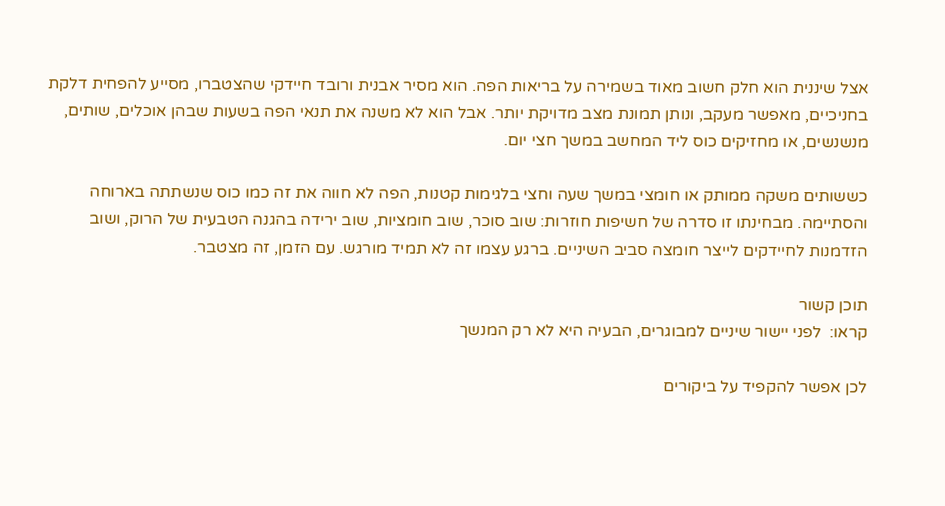אצל שיננית הוא חלק חשוב מאוד בשמירה על בריאות הפה. הוא מסיר אבנית ורובד חיידקי שהצטברו, מסייע להפחית דלקת בחניכיים, מאפשר מעקב, ונותן תמונת מצב מדויקת יותר. אבל הוא לא משנה את תנאי הפה בשעות שבהן אוכלים, שותים, מנשנשים, או מחזיקים כוס ליד המחשב במשך חצי יום.

כששותים משקה ממותק או חומצי במשך שעה וחצי בלגימות קטנות, הפה לא חווה את זה כמו כוס שנשתתה בארוחה והסתיימה. מבחינתו זו סדרה של חשיפות חוזרות: שוב סוכר, שוב חומציות, שוב ירידה בהגנה הטבעית של הרוק, ושוב הזדמנות לחיידקים לייצר חומצה סביב השיניים. ברגע עצמו זה לא תמיד מורגש. עם הזמן, זה מצטבר.

תוכן קשור
קראו:  לפני יישור שיניים למבוגרים, הבעיה היא לא רק המנשך

לכן אפשר להקפיד על ביקורים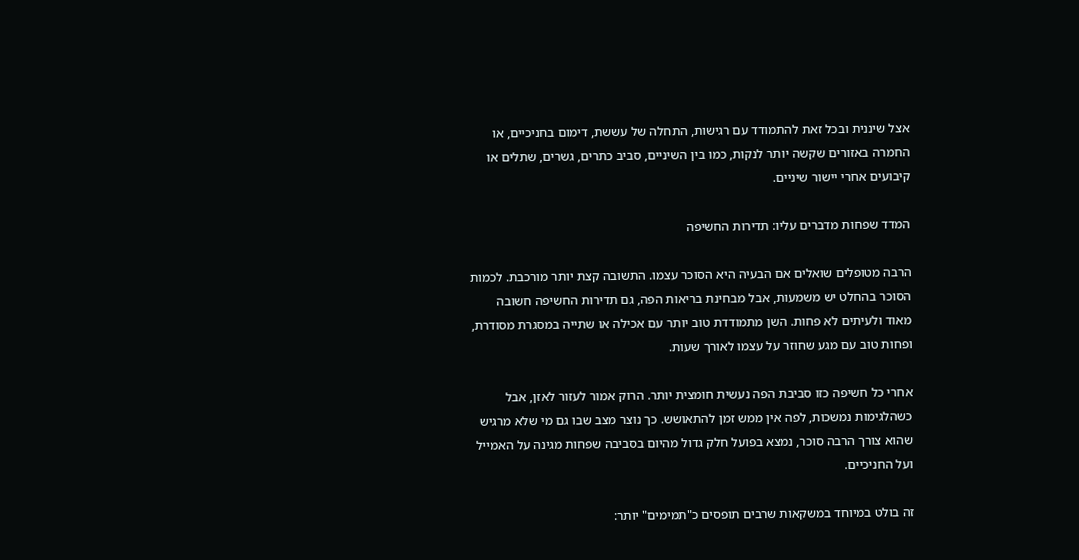אצל שיננית ובכל זאת להתמודד עם רגישות, התחלה של עששת, דימום בחניכיים, או החמרה באזורים שקשה יותר לנקות, כמו בין השיניים, סביב כתרים, גשרים, שתלים או קיבועים אחרי יישור שיניים.

המדד שפחות מדברים עליו: תדירות החשיפה

הרבה מטופלים שואלים אם הבעיה היא הסוכר עצמו. התשובה קצת יותר מורכבת. לכמות הסוכר בהחלט יש משמעות, אבל מבחינת בריאות הפה, גם תדירות החשיפה חשובה מאוד ולעיתים לא פחות. השן מתמודדת טוב יותר עם אכילה או שתייה במסגרת מסודרת, ופחות טוב עם מגע שחוזר על עצמו לאורך שעות.

אחרי כל חשיפה כזו סביבת הפה נעשית חומצית יותר. הרוק אמור לעזור לאזן, אבל כשהלגימות נמשכות, לפה אין ממש זמן להתאושש. כך נוצר מצב שבו גם מי שלא מרגיש שהוא צורך הרבה סוכר, נמצא בפועל חלק גדול מהיום בסביבה שפחות מגינה על האמייל ועל החניכיים.

זה בולט במיוחד במשקאות שרבים תופסים כ"תמימים" יותר: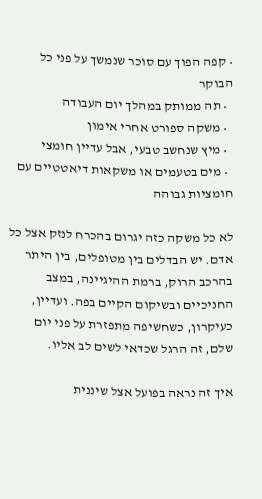• קפה הפוך עם סוכר שנמשך על פני כל הבוקר
  • תה ממותק במהלך יום העבודה
  • משקה ספורט אחרי אימון
  • מיץ שנחשב טבעי, אבל עדיין חומצי
  • מים בטעמים או משקאות דיאטטיים עם חומציות גבוהה

לא כל משקה כזה יגרום בהכרח לנזק אצל כל אדם. יש הבדלים בין מטופלים, בין היתר בהרכב הרוק, ברמת ההיגיינה, במצב החניכיים ובשיקום הקיים בפה. ועדיין, כעיקרון, כשחשיפה מתפזרת על פני יום שלם, זה הרגל שכדאי לשים לב אליו.

איך זה נראה בפועל אצל שיננית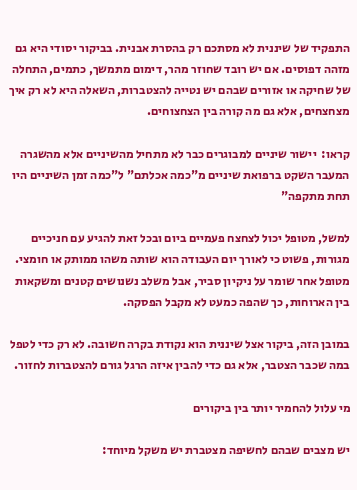התפקיד של שיננית לא מסתכם רק בהסרת אבנית. בביקור יסודי היא גם מזהה דפוסים. אם יש רובד שחוזר מהר, דימום מתמשך, כתמים, התחלה של שחיקה או אזורים שבהם יש נטייה להצטברות, השאלה היא לא רק איך מצחצחים, אלא גם מה קורה בין הצחצוחים.

קראו:  יישור שיניים למבוגרים כבר לא מתחיל מהשיניים אלא מהשגרה
המעבר השקט ברפואת שיניים מ"כמה אכלתם" ל"כמה זמן השיניים היו תחת מתקפה"

למשל, מטופל יכול לצחצח פעמיים ביום ובכל זאת להגיע עם חניכיים מגורות, פשוט כי לאורך יום העבודה הוא שותה משהו ממותק או חומצי. מטופל אחר שומר על ניקיון סביר, אבל משלב נשנושים קטנים ומשקאות בין הארוחות, כך שהפה כמעט לא מקבל הפסקה.

במובן הזה, ביקור אצל שיננית הוא נקודת בקרה חשובה. לא רק כדי לטפל במה שכבר הצטבר, אלא גם כדי להבין איזה הרגל גורם להצטברות לחזור.

מי עלול להחמיר יותר בין ביקורים

יש מצבים שבהם לחשיפה מצטברת יש משקל מיוחד: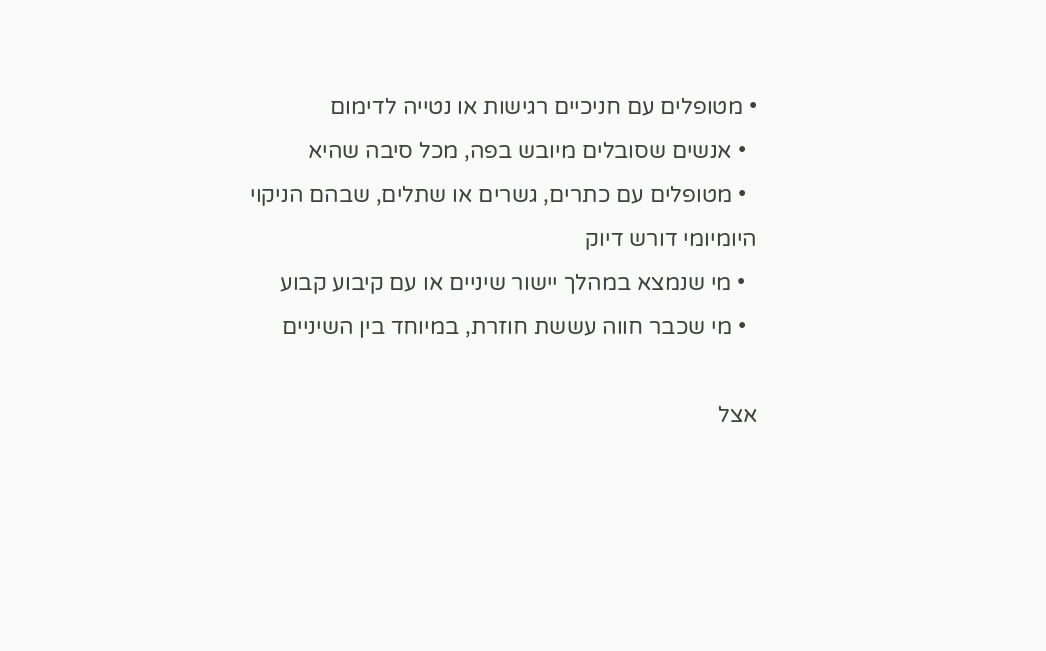• מטופלים עם חניכיים רגישות או נטייה לדימום
  • אנשים שסובלים מיובש בפה, מכל סיבה שהיא
  • מטופלים עם כתרים, גשרים או שתלים, שבהם הניקוי היומיומי דורש דיוק
  • מי שנמצא במהלך יישור שיניים או עם קיבוע קבוע
  • מי שכבר חווה עששת חוזרת, במיוחד בין השיניים

אצל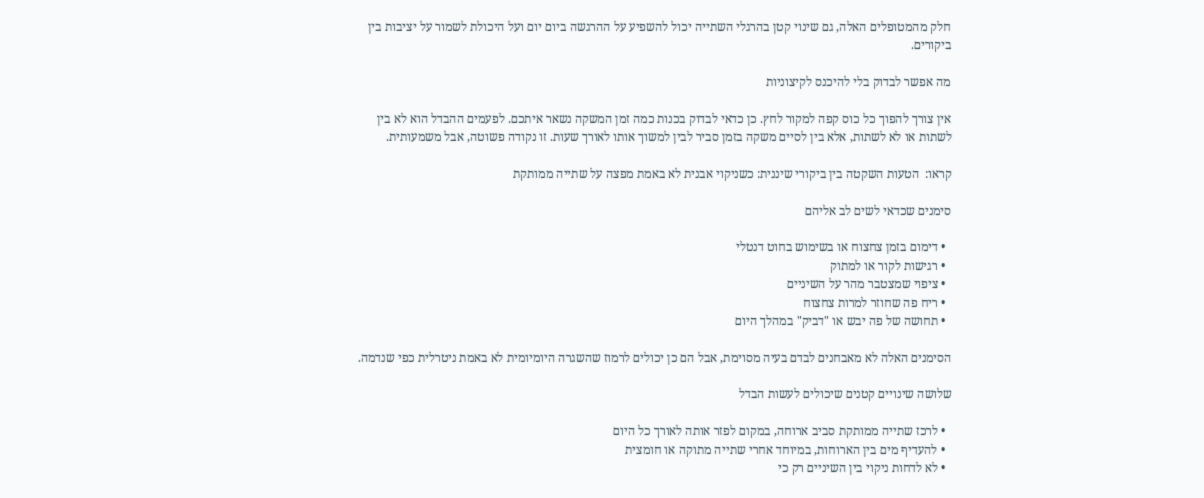חלק מהמטופלים האלה, גם שינוי קטן בהרגלי השתייה יכול להשפיע על ההרגשה ביום יום ועל היכולת לשמור על יציבות בין ביקורים.

מה אפשר לבדוק בלי להיכנס לקיצוניות

אין צורך להפוך כל כוס קפה למקור לחץ. כן כדאי לבדוק בכנות כמה זמן המשקה נשאר איתכם. לפעמים ההבדל הוא לא בין לשתות או לא לשתות, אלא בין לסיים משקה בזמן סביר לבין למשוך אותו לאורך שעות. זו נקודה פשוטה, אבל משמעותית.

קראו:  הטעות השקטה בין ביקורי שיננית: כשניקוי אבנית לא באמת מפצה על שתייה ממותקת

סימנים שכדאי לשים לב אליהם

  • דימום בזמן צחצוח או בשימוש בחוט דנטלי
  • רגישות לקור או למתוק
  • ציפוי שמצטבר מהר על השיניים
  • ריח פה שחוזר למרות צחצוח
  • תחושה של פה יבש או "דביק" במהלך היום

הסימנים האלה לא מאבחנים לבדם בעיה מסוימת, אבל הם כן יכולים לרמוז שהשגרה היומיומית לא באמת ניטרלית כפי שנדמה.

שלושה שינויים קטנים שיכולים לעשות הבדל

  • לרכז שתייה ממותקת סביב ארוחה, במקום לפזר אותה לאורך כל היום
  • להעדיף מים בין הארוחות, במיוחד אחרי שתייה מתוקה או חומצית
  • לא לדחות ניקוי בין השיניים רק כי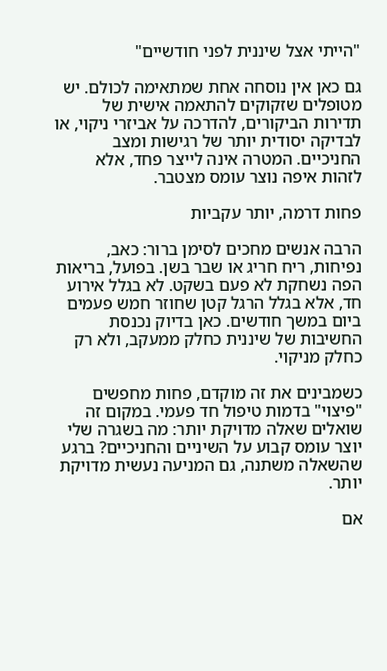"הייתי אצל שיננית לפני חודשיים"

גם כאן אין נוסחה אחת שמתאימה לכולם. יש מטופלים שזקוקים להתאמה אישית של תדירות הביקורים, להדרכה על אביזרי ניקוי, או לבדיקה יסודית יותר של רגישות ומצב החניכיים. המטרה אינה לייצר פחד, אלא לזהות איפה נוצר עומס מצטבר.

פחות דרמה, יותר עקביות

הרבה אנשים מחכים לסימן ברור: כאב, נפיחות, ריח חריג או שבר בשן. בפועל, בריאות הפה נשחקת לא פעם בשקט. לא בגלל אירוע חד, אלא בגלל הרגל קטן שחוזר חמש פעמים ביום במשך חודשים. כאן בדיוק נכנסת החשיבות של שיננית כחלק ממעקב, ולא רק כחלק מניקוי.

כשמבינים את זה מוקדם, פחות מחפשים "פיצוי" בדמות טיפול חד פעמי. במקום זה שואלים שאלה מדויקת יותר: מה בשגרה שלי יוצר עומס קבוע על השיניים והחניכיים? ברגע שהשאלה משתנה, גם המניעה נעשית מדויקת יותר.

אם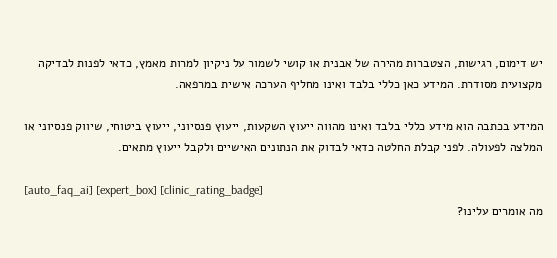יש דימום, רגישות, הצטברות מהירה של אבנית או קושי לשמור על ניקיון למרות מאמץ, כדאי לפנות לבדיקה מקצועית מסודרת. המידע כאן כללי בלבד ואינו מחליף הערכה אישית במרפאה.

המידע בכתבה הוא מידע כללי בלבד ואינו מהווה ייעוץ השקעות, ייעוץ פנסיוני, ייעוץ ביטוחי, שיווק פנסיוני או המלצה לפעולה. לפני קבלת החלטה כדאי לבדוק את הנתונים האישיים ולקבל ייעוץ מתאים.

[auto_faq_ai] [expert_box] [clinic_rating_badge]
מה אומרים עלינו?